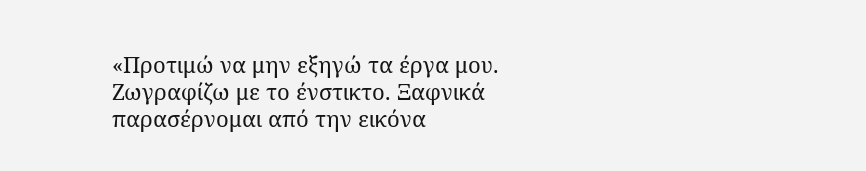«Προτιμώ να μην εξηγώ τα έργα μου. Ζωγραφίζω με το ένστικτο. Ξαφνικά
παρασέρνομαι από την εικόνα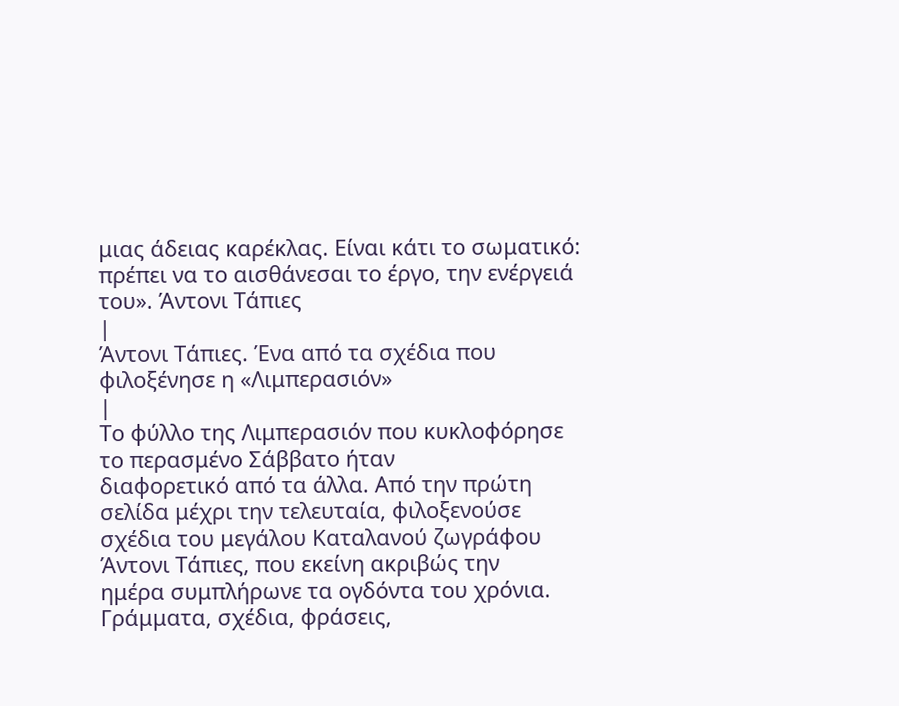μιας άδειας καρέκλας. Είναι κάτι το σωματικό:
πρέπει να το αισθάνεσαι το έργο, την ενέργειά του». Άντονι Τάπιες
|
Άντονι Τάπιες. Ένα από τα σχέδια που φιλοξένησε η «Λιμπερασιόν»
|
Το φύλλο της Λιμπερασιόν που κυκλοφόρησε το περασμένο Σάββατο ήταν
διαφορετικό από τα άλλα. Από την πρώτη σελίδα μέχρι την τελευταία, φιλοξενούσε
σχέδια του μεγάλου Καταλανού ζωγράφου Άντονι Τάπιες, που εκείνη ακριβώς την
ημέρα συμπλήρωνε τα ογδόντα του χρόνια. Γράμματα, σχέδια, φράσεις,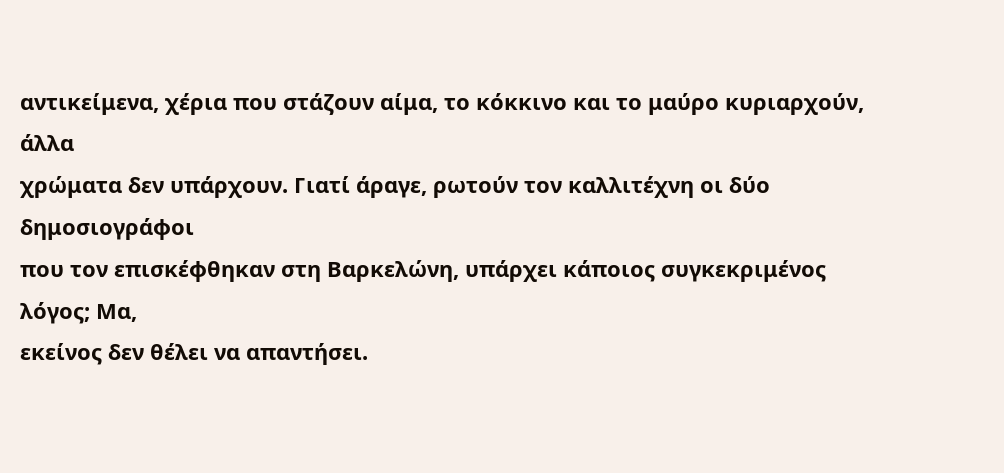αντικείμενα, χέρια που στάζουν αίμα, το κόκκινο και το μαύρο κυριαρχούν, άλλα
χρώματα δεν υπάρχουν. Γιατί άραγε, ρωτούν τον καλλιτέχνη οι δύο δημοσιογράφοι
που τον επισκέφθηκαν στη Βαρκελώνη, υπάρχει κάποιος συγκεκριμένος λόγος; Μα,
εκείνος δεν θέλει να απαντήσει.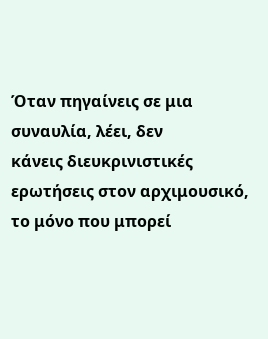Όταν πηγαίνεις σε μια συναυλία, λέει, δεν
κάνεις διευκρινιστικές ερωτήσεις στον αρχιμουσικό, το μόνο που μπορεί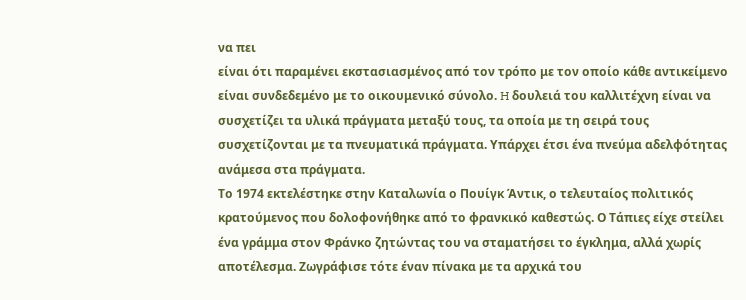να πει
είναι ότι παραμένει εκστασιασμένος από τον τρόπο με τον οποίο κάθε αντικείμενο
είναι συνδεδεμένο με το οικουμενικό σύνολο. H δουλειά του καλλιτέχνη είναι να
συσχετίζει τα υλικά πράγματα μεταξύ τους, τα οποία με τη σειρά τους
συσχετίζονται με τα πνευματικά πράγματα. Υπάρχει έτσι ένα πνεύμα αδελφότητας
ανάμεσα στα πράγματα.
Το 1974 εκτελέστηκε στην Καταλωνία ο Πουίγκ Άντικ, ο τελευταίος πολιτικός
κρατούμενος που δολοφονήθηκε από το φρανκικό καθεστώς. Ο Τάπιες είχε στείλει
ένα γράμμα στον Φράνκο ζητώντας του να σταματήσει το έγκλημα, αλλά χωρίς
αποτέλεσμα. Ζωγράφισε τότε έναν πίνακα με τα αρχικά του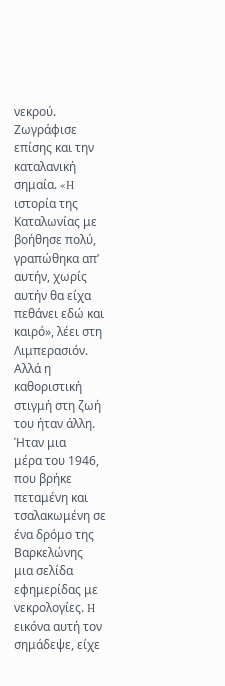νεκρού. Ζωγράφισε
επίσης και την καταλανική σημαία. «H ιστορία της Καταλωνίας με βοήθησε πολύ,
γραπώθηκα απ’ αυτήν, χωρίς αυτήν θα είχα πεθάνει εδώ και καιρό», λέει στη
Λιμπερασιόν. Αλλά η καθοριστική στιγμή στη ζωή του ήταν άλλη. Ήταν μια
μέρα του 1946, που βρήκε πεταμένη και τσαλακωμένη σε ένα δρόμο της Βαρκελώνης
μια σελίδα εφημερίδας με νεκρολογίες. H εικόνα αυτή τον σημάδεψε, είχε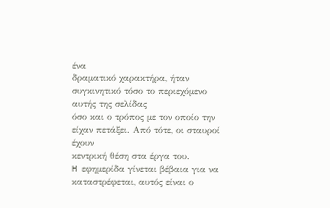ένα
δραματικό χαρακτήρα, ήταν συγκινητικό τόσο το περιεχόμενο αυτής της σελίδας
όσο και ο τρόπος με τον οποίο την είχαν πετάξει. Από τότε, οι σταυροί έχουν
κεντρική θέση στα έργα του.
H εφημερίδα γίνεται βέβαια για να καταστρέφεται, αυτός είναι ο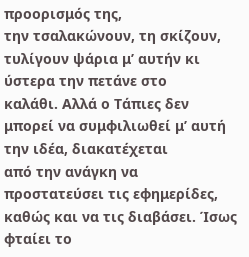προορισμός της,
την τσαλακώνουν, τη σκίζουν, τυλίγουν ψάρια μ’ αυτήν κι ύστερα την πετάνε στο
καλάθι. Αλλά ο Τάπιες δεν μπορεί να συμφιλιωθεί μ’ αυτή την ιδέα, διακατέχεται
από την ανάγκη να προστατεύσει τις εφημερίδες, καθώς και να τις διαβάσει. Ίσως
φταίει το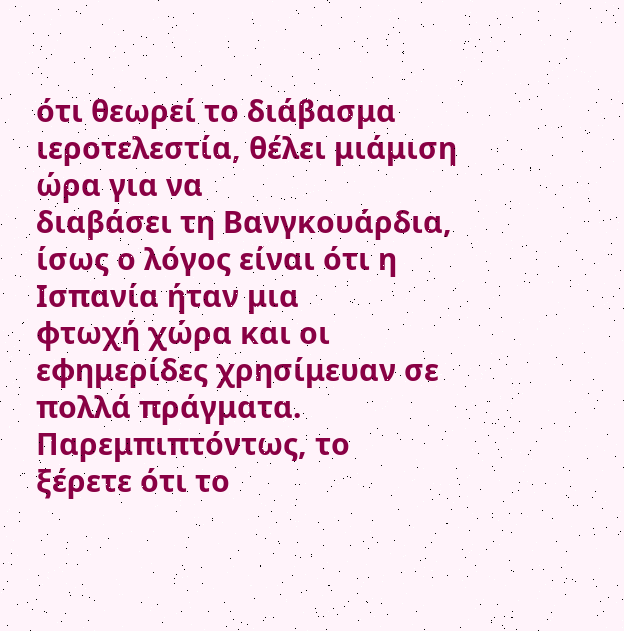ότι θεωρεί το διάβασμα ιεροτελεστία, θέλει μιάμιση ώρα για να
διαβάσει τη Βανγκουάρδια, ίσως ο λόγος είναι ότι η Ισπανία ήταν μια
φτωχή χώρα και οι εφημερίδες χρησίμευαν σε πολλά πράγματα. Παρεμπιπτόντως, το
ξέρετε ότι το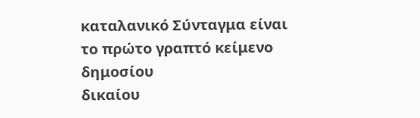καταλανικό Σύνταγμα είναι το πρώτο γραπτό κείμενο δημοσίου
δικαίου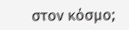στον κόσμο;